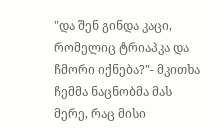"და შენ გინდა კაცი, რომელიც ტრიაპკა და ჩმორი იქნება?"- მკითხა ჩემმა ნაცნობმა მას მერე, რაც მისი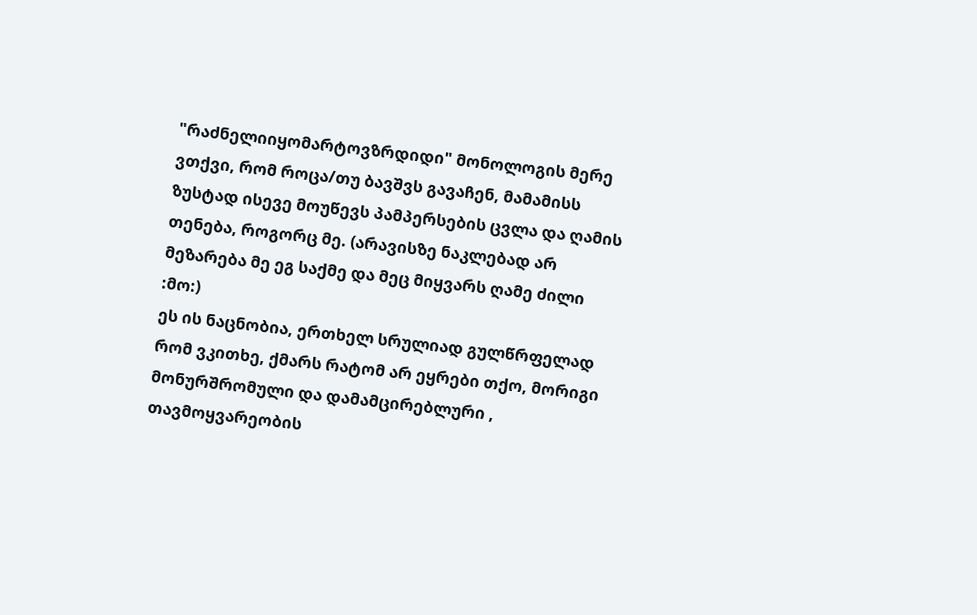"რაძნელიიყომარტოვზრდიდი" მონოლოგის მერე ვთქვი, რომ როცა/თუ ბავშვს გავაჩენ, მამამისს ზუსტად ისევე მოუწევს პამპერსების ცვლა და ღამის თენება, როგორც მე. (არავისზე ნაკლებად არ მეზარება მე ეგ საქმე და მეც მიყვარს ღამე ძილი :მო:)
ეს ის ნაცნობია, ერთხელ სრულიად გულწრფელად რომ ვკითხე, ქმარს რატომ არ ეყრები თქო, მორიგი მონურშრომული და დამამცირებლური , თავმოყვარეობის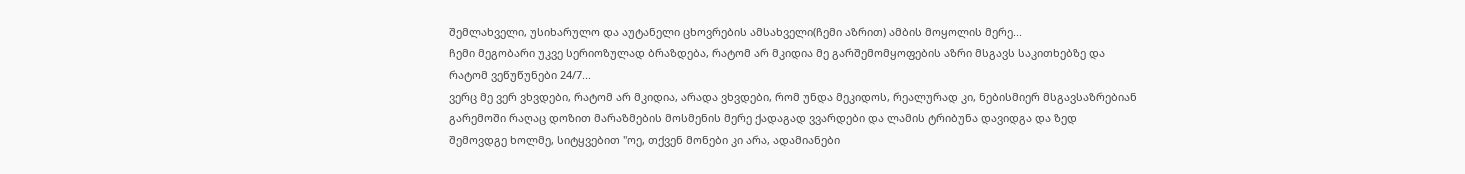შემლახველი, უსიხარულო და აუტანელი ცხოვრების ამსახველი(ჩემი აზრით) ამბის მოყოლის მერე...
ჩემი მეგობარი უკვე სერიოზულად ბრაზდება, რატომ არ მკიდია მე გარშემომყოფების აზრი მსგავს საკითხებზე და რატომ ვეწუწუნები 24/7...
ვერც მე ვერ ვხვდები, რატომ არ მკიდია, არადა ვხვდები, რომ უნდა მეკიდოს, რეალურად კი, ნებისმიერ მსგავსაზრებიან გარემოში რაღაც დოზით მარაზმების მოსმენის მერე ქადაგად ვვარდები და ლამის ტრიბუნა დავიდგა და ზედ შემოვდგე ხოლმე, სიტყვებით "ოე, თქვენ მონები კი არა, ადამიანები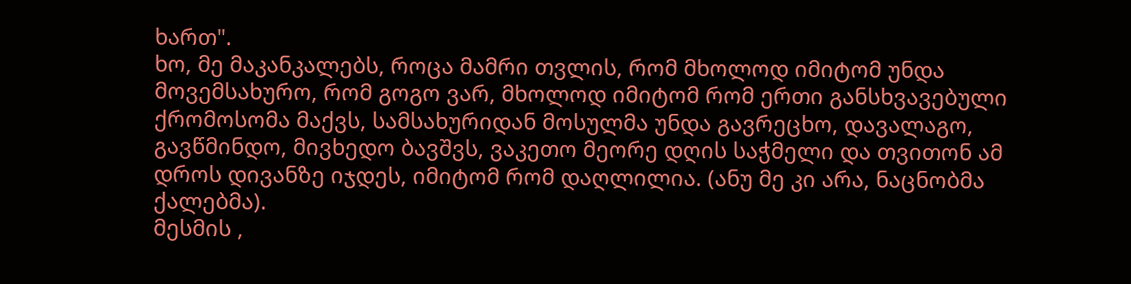ხართ".
ხო, მე მაკანკალებს, როცა მამრი თვლის, რომ მხოლოდ იმიტომ უნდა მოვემსახურო, რომ გოგო ვარ, მხოლოდ იმიტომ რომ ერთი განსხვავებული ქრომოსომა მაქვს, სამსახურიდან მოსულმა უნდა გავრეცხო, დავალაგო, გავწმინდო, მივხედო ბავშვს, ვაკეთო მეორე დღის საჭმელი და თვითონ ამ დროს დივანზე იჯდეს, იმიტომ რომ დაღლილია. (ანუ მე კი არა, ნაცნობმა ქალებმა).
მესმის ,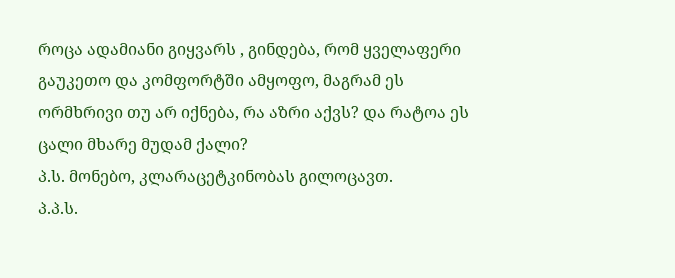როცა ადამიანი გიყვარს , გინდება, რომ ყველაფერი გაუკეთო და კომფორტში ამყოფო, მაგრამ ეს ორმხრივი თუ არ იქნება, რა აზრი აქვს? და რატოა ეს ცალი მხარე მუდამ ქალი?
პ.ს. მონებო, კლარაცეტკინობას გილოცავთ.
პ.პ.ს.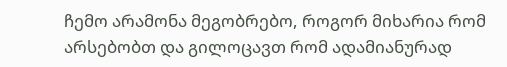ჩემო არამონა მეგობრებო, როგორ მიხარია რომ არსებობთ და გილოცავთ რომ ადამიანურად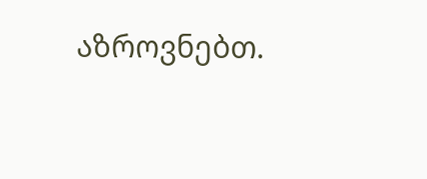აზროვნებთ.